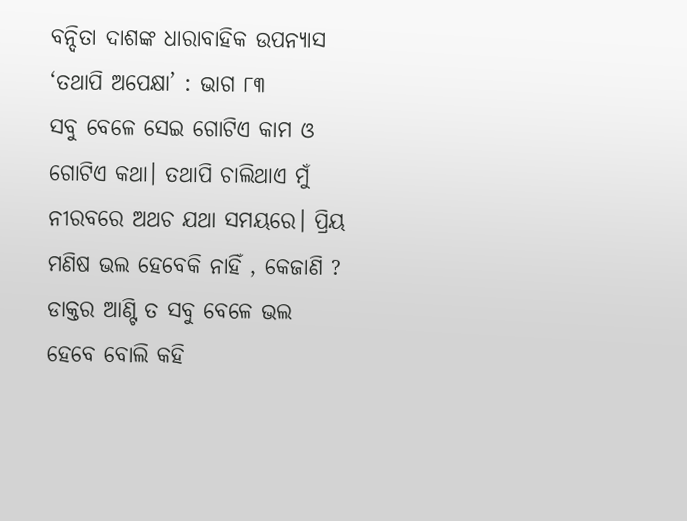ବନ୍ଦିତା ଦାଶଙ୍କ ଧାରାବାହିକ ଉପନ୍ୟାସ ‘ତଥାପି ଅପେକ୍ଷା’ : ଭାଗ ୮୩
ସବୁ ବେଳେ ସେଇ ଗୋଟିଏ କାମ ଓ ଗୋଟିଏ କଥା। ତଥାପି ଚାଲିଥାଏ ମୁଁ ନୀରବରେ ଅଥଚ ଯଥା ସମୟରେ। ପ୍ରିୟ ମଣିଷ ଭଲ ହେବେକି ନାହିଁ , କେଜାଣି ? ଡାକ୍ତର ଆଣ୍ଟି ତ ସବୁ ବେଳେ ଭଲ ହେବେ ବୋଲି କହି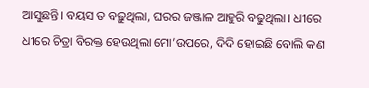ଆସୁଛନ୍ତି। ବୟସ ତ ବଢ଼ୁଥିଲା, ଘରର ଜଞ୍ଜାଳ ଆହୁରି ବଢୁଥିଲା। ଧୀରେ ଧୀରେ ଚିତ୍ରା ବିରକ୍ତ ହେଉଥିଲା ମୋ’ଉପରେ, ଦିଦି ହୋଇଛି ବୋଲି କଣ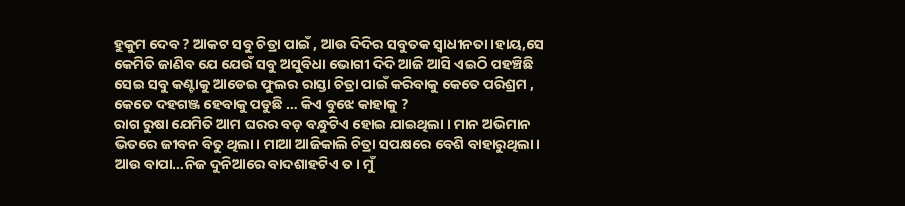ହୁକୁମ ଦେବ ? ଆକଟ ସବୁ ଚିତ୍ରା ପାଇଁ , ଆଉ ଦିଦିର ସବୁତକ ସ୍ବାଧୀନତା।ହାୟ,ସେ କେମିତି ଜାଣିବ ଯେ ଯେଉଁ ସବୁ ଅସୁବିଧା ଭୋଗୀ ଦିଦି ଆଜି ଆସି ଏଇଠି ପହଞ୍ଚିଛି ସେଇ ସବୁ କଣ୍ଟାକୁ ଆଡେଇ ଫୁଲର ରାସ୍ତା ଚିତ୍ରା ପାଇଁ କରିବାକୁ କେତେ ପରିଶ୍ରମ , କେତେ ଦହଗଞ୍ଜ ହେବାକୁ ପଡୁଛି … କିଏ ବୁଝେ କାହାକୁ ?
ରାଗ ରୁଷା ଯେମିତି ଆମ ଘରର ବଡ଼ ବନ୍ଧୁଟିଏ ହୋଇ ଯାଇଥିଲା । ମାନ ଅଭିମାନ ଭିତରେ ଜୀବନ ବିତୁ ଥିଲା। ମାଆ ଆଜିକାଲି ଚିତ୍ରା ସପକ୍ଷରେ ବେଶି ବାହାରୁଥିଲା। ଆଉ ବାପା…ନିଜ ଦୁନିଆରେ ବାଦଶାହଟିଏ ତ। ମୁଁ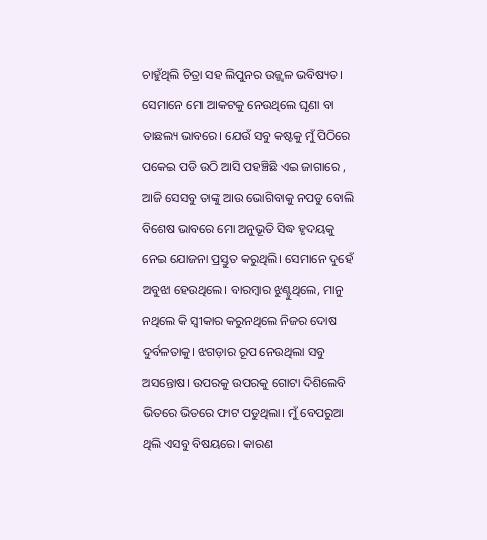ଚାହୁଁଥିଲି ଚିତ୍ରା ସହ ଲିପୁନର ଉଜ୍ଜ୍ୱଳ ଭବିଷ୍ୟତ। ସେମାନେ ମୋ ଆକଟକୁ ନେଉଥିଲେ ଘୃଣା ବା ତାଛଲ୍ୟ ଭାବରେ। ଯେଉଁ ସବୁ କଷ୍ଟକୁ ମୁଁ ପିଠିରେ ପକେଇ ପଡି ଉଠି ଆସି ପହଞ୍ଚିଛି ଏଇ ଜାଗାରେ , ଆଜି ସେସବୁ ତାଙ୍କୁ ଆଉ ଭୋଗିବାକୁ ନପଡୁ ବୋଲି ବିଶେଷ ଭାବରେ ମୋ ଅନୁଭୂତି ସିଦ୍ଧ ହୃଦୟକୁ ନେଇ ଯୋଜନା ପ୍ରସ୍ତୁତ କରୁଥିଲି। ସେମାନେ ଦୁହେଁ ଅବୁଝା ହେଉଥିଲେ। ବାରମ୍ବାର ଝୁଣ୍ଟୁଥିଲେ, ମାନୁ ନଥିଲେ କି ସ୍ୱୀକାର କରୁନଥିଲେ ନିଜର ଦୋଷ ଦୁର୍ବଳତାକୁ। ଝଗଡ଼ାର ରୂପ ନେଉଥିଲା ସବୁ ଅସନ୍ତୋଷ। ଉପରକୁ ଉପରକୁ ଗୋଟା ଦିଶିଲେବି ଭିତରେ ଭିତରେ ଫାଟ ପଡୁଥିଲା। ମୁଁ ବେପରୁଆ ଥିଲି ଏସବୁ ବିଷୟରେ। କାରଣ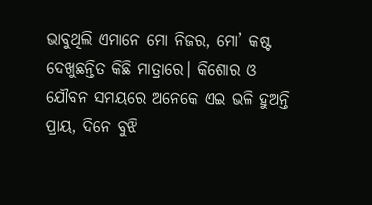ଭାବୁଥିଲି ଏମାନେ ମୋ ନିଜର, ମୋ’ କଷ୍ଟ ଦେଖୁଛନ୍ତିତ କିଛି ମାତ୍ରାରେ। କିଶୋର ଓ ଯୌବନ ସମୟରେ ଅନେକେ ଏଇ ଭଳି ହୁଅନ୍ତି ପ୍ରାୟ, ଦିନେ ବୁଝି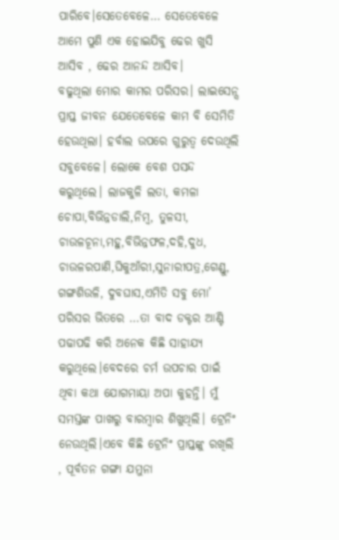ପାରିବେ।ସେତେବେଳେ… ସେତେବେଳେ ଆମେ ପୁଣି ଏକ ହୋଇଯିବୁ ଢେର ଖୁସି ଆସିବ , ଢେର ଆନନ୍ଦ ଆସିବ।
ବଢୁଥିଲା ମୋର କାମର ପରିସର। ଲାଇସେନ୍ସ ପ୍ରାପ୍ତ ଜୀବନ ଯେତେବେଳେ କାମ ବି ସେମିତି ହେଉଥିଲା। ହର୍ବାଲ ଉପରେ ଗୁରୁତ୍ୱ ଦେଉଥିଲି ସବୁବେଳେ। ଲୋକେ ବେଶ ପସନ୍ଦ କରୁଥିଲେ। ଲାଜକୁଳି ଲତା, କମଳା ଚୋପା,ବିଭିନ୍ନଡାଲି,ନିମ୍ବ, ତୁଳସୀ, ଚାଉଳଚୂନା,ମହୁ,ବିଭିନ୍ନଫଳ,ଦହି,ଦୁଧ, ଚାଉଳରପାଣି,ଘିକୁଆଁରୀ,ସୁନାରୀପତ୍ର,ଗେଣ୍ଡୁ, ଗଙ୍ଗଶିଉଳି, ଦୁବଘାସ,ଏମିତି ସବୁ ମୋ’ ପରିସର ଭିତରେ …ତା ବାଦ ଡକ୍ଟର ଆଣ୍ଟି ପଢାପଢି କରି ଅନେକ କିଛି ସାହାଯ୍ୟ କରୁଥିଲେ।ବେଦରେ ଚର୍ମ ଉପଚାର ପାଇଁ ଥିବା କଥା ଯୋଗମାୟା ଅପା କୁହନ୍ତି। ମୁଁ ସମସ୍ତଙ୍କ ପାଖରୁ ବାରମ୍ବାର ଶିଖୁଥିଲି। ଟ୍ରେନିଂ ନେଉଥିଲି।ଏବେ କିଛି ଟ୍ରେନିଂ ପ୍ରାପ୍ତଙ୍କୁ ରଖିଲି , ପୂର୍ବତନ ଗଙ୍ଗା ଯମୁନା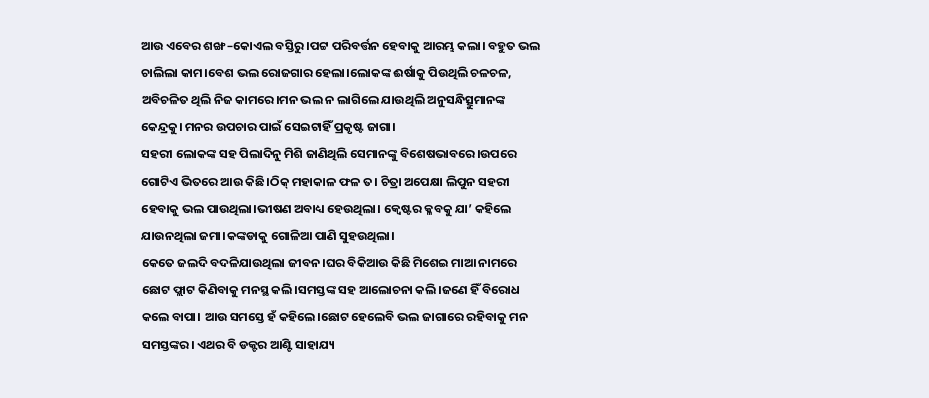ଆଉ ଏବେର ଶଙ୍ଖ –କୋଏଲ ବସ୍ତିରୁ ।ପଟ୍ଟ ପରିବର୍ତ୍ତନ ହେବାକୁ ଆରମ୍ଭ କଲା। ବହୁତ ଭଲ ଚାଲିଲା କାମ।ବେଶ ଭଲ ରୋଜଗାର ହେଲା।ଲୋକଙ୍କ ଈର୍ଷାକୁ ପିଉଥିଲି ଚଳଚଳ, ଅବିଚଳିତ ଥିଲି ନିଜ କାମରେ।ମନ ଭଲ ନ ଲାଗିଲେ ଯାଉଥିଲି ଅନୁସନ୍ଧିତ୍ସୁମାନଙ୍କ କେନ୍ଦ୍ରକୁ। ମନର ଉପଚାର ପାଇଁ ସେଇଟାହିଁ ପ୍ରକୃଷ୍ଟ ଜାଗା।
ସହରୀ ଲୋକଙ୍କ ସହ ପିଲାଦିନୁ ମିଶି ଜାଣିଥିଲି ସେମାନଙ୍କୁ ବିଶେଷଭାବରେ।ଉପରେ ଗୋଟିଏ ଭିତରେ ଆଉ କିଛି।ଠିକ୍ ମହାକାଳ ଫଳ ତ। ଚିତ୍ରା ଅପେକ୍ଷା ଲିପୁନ ସହରୀ ହେବାକୁ ଭଲ ପାଉଥିଲା।ଭୀଷଣ ଅବାଧ୍ୟ ହେଉଥିଲା। କ୍ବେଷ୍ଟର କ୍ଳବକୁ ଯା’ କହିଲେ ଯାଉନଥିଲା ଜମା।କଙ୍କଡାକୁ ଗୋଳିଆ ପାଣି ସୁହଉଥିଲା।
କେତେ ଜଲଦି ବଦଳିଯାଉଥିଲା ଜୀବନ।ଘର ବିକିଆଉ କିଛି ମିଶେଇ ମାଆ ନାମରେ ଛୋଟ ଫ୍ଲାଟ କିଣିବାକୁ ମନସ୍ଥ କଲି।ସମସ୍ତଙ୍କ ସହ ଆଲୋଚନା କଲି।ଜଣେ ହିଁ ବିରୋଧ କଲେ ବାପା। ଆଉ ସମସ୍ତେ ହଁ କହିଲେ।ଛୋଟ ହେଲେବି ଭଲ ଜାଗାରେ ରହିବାକୁ ମନ ସମସ୍ତଙ୍କର। ଏଥର ବି ଡକ୍ଟର ଆଣ୍ଟି ସାହାଯ୍ୟ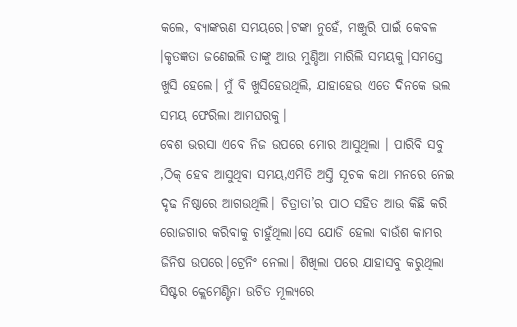କଲେ, ବ୍ୟାଙ୍କଋଣ ସମୟରେ।ଟଙ୍କା ନୁହେଁ, ମଞ୍ଜୁରି ପାଇଁ କେବଳ ।କୃତଜ୍ଞତା ଜଣେଇଲି ତାଙ୍କୁ ଆଉ ମୁଣ୍ଡିଆ ମାରିଲି ସମୟକୁ।ସମସ୍ତେ ଖୁସି ହେଲେ। ମୁଁ ବି ଖୁସିହେଉଥିଲି, ଯାହାହେଉ ଏତେ ଦିନକେ ଭଲ ସମୟ ଫେରିଲା ଆମଘରକୁ।
ବେଶ ଭରସା ଏବେ ନିଜ ଉପରେ ମୋର ଆସୁଥିଲା । ପାରିବି ସବୁ ,ଠିକ୍ ହେବ ଆସୁଥିବା ସମୟ,ଏମିତି ଅସ୍ତି ସୂଚକ କଥା ମନରେ ନେଇ ଦୃଢ ନିଷ୍ଠାରେ ଆଗଉଥିଲି। ଚିତ୍ରାତା’ର ପାଠ ସହିତ ଆଉ କିଛି କରି ରୋଜଗାର କରିବାକୁ ଚାହୁଁଥିଲା।ସେ ଯୋଡି ହେଲା ବାଉଁଶ କାମର ଜିନିଷ ଉପରେ।ଟ୍ରେନିଂ ନେଲା। ଶିଖିଲା ପରେ ଯାହାସବୁ କରୁଥିଲା ସିଷ୍ଟର କ୍ଲେମେଣ୍ଟିନା ଉଚିତ ମୂଲ୍ୟରେ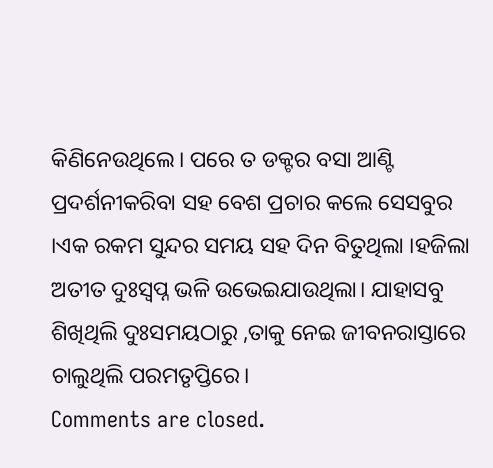କିଣିନେଉଥିଲେ। ପରେ ତ ଡକ୍ଟର ବସା ଆଣ୍ଟି ପ୍ରଦର୍ଶନୀକରିବା ସହ ବେଶ ପ୍ରଚାର କଲେ ସେସବୁର ।ଏକ ରକମ ସୁନ୍ଦର ସମୟ ସହ ଦିନ ବିତୁଥିଲା ।ହଜିଲା ଅତୀତ ଦୁଃସ୍ବପ୍ନ ଭଳି ଉଭେଇଯାଉଥିଲା। ଯାହାସବୁ ଶିଖିଥିଲି ଦୁଃସମୟଠାରୁ ,ତାକୁ ନେଇ ଜୀବନରାସ୍ତାରେ ଚାଲୁଥିଲି ପରମତୃପ୍ତିରେ।
Comments are closed.